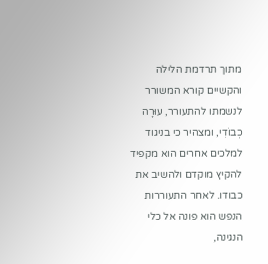מתוך תרדמת הלילה והקשיים קורא המשורר לנשמתו להתעורר, עוּרָה כְבוֹדִי, ומצהיר כי בניגוד למלכים אחרים הוא מקפיד להקיץ מוקדם ולהשיב את כבודו. לאחר התעוררות הנפש הוא פונה אל כלי הנגינה,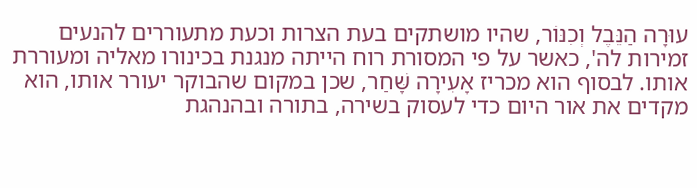עוּרָה הַנֵּבֶל וְכִנּוֹר, שהיו מושתקים בעת הצרות וכעת מתעוררים להנעים זמירות לה', כאשר על פי המסורת רוח הייתה מנגנת בכינורו מאליה ומעוררת אותו. לבסוף הוא מכריז אָעִירָה שָּׁחַר, שכן במקום שהבוקר יעורר אותו, הוא מקדים את אור היום כדי לעסוק בשירה, בתורה ובהנהגת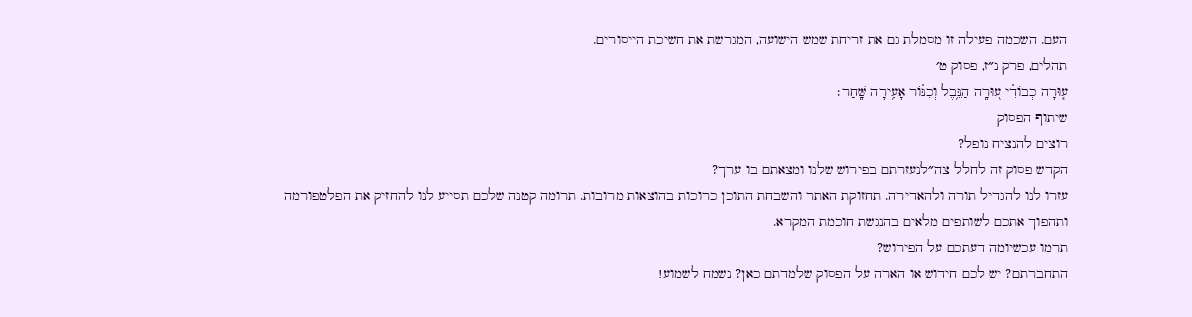העם. השכמה פעילה זו מסמלת גם את זריחת שמש הישועה, המגרשת את חשיכת הייסורים.
תהלים, פרק נ״ז, פסוק ט׳
ע֤וּרָה כְבוֹדִ֗י ע֭וּרָֽה הַנֵּ֥בֶל וְכִנּ֗וֹר אָעִ֥ירָה שָּֽׁחַר׃
שיתוף הפסוק
רוצים להנציח נופל?
הקדש פסוק זה לחלל צה״לנעזרתם בפירוש שלנו ומצאתם בו ערך?
עזרו לנו להגדיל תורה ולהאדירה. תחזוקת האתר והשבחת התוכן כרוכות בהוצאות מרובות. תרומה קטנה שלכם תסייע לנו להחזיק את הפלטפורמה ותהפוך אתכם לשותפים מלאים בהנגשת חוכמת המקרא.
תרמו עכשיומה דעתכם על הפירוש?
התחברתם? יש לכם חידוש או הארה על הפסוק שלמדתם כאן? נשמח לשמוע!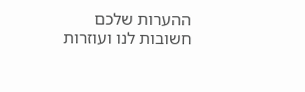ההערות שלכם חשובות לנו ועוזרות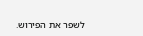לשפר את הפירוש.